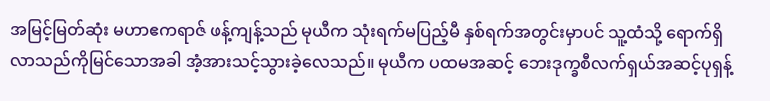အမြင့်မြတ်ဆုံး မဟာဧကရာဇ် ဖန့်ကျန့်သည် မုယီက သုံးရက်မပြည့်မီ နှစ်ရက်အတွင်းမှာပင် သူ့ထံသို့ ရောက်ရှိလာသည်ကိုမြင်သောအခါ အံ့အားသင့်သွားခဲ့လေသည်။ မုယီက ပထမအဆင့် ဘေးဒုက္ခစီလက်ရှယ်အဆင့်ပုရှန့်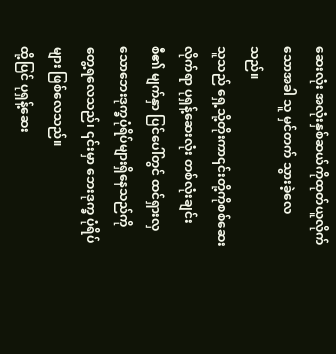ဆေးလုံး အလုံးနှစ်ဆယ်ကိုထုတ်ယူလိုက်သောအခါ သူ မှင်တက် သွားခဲ့လေသည်။
သူသည် ရှေ့သို့တိုးကာ၎င်းတို့ကိုစစ်ဆေးလိုက်ရာ ပုရှန့်ဆေးလုံး တစ်လုံးချင်းစီ၏ မျက်နှာ ပြင်ပေါ်တွင် ထင်ရှားလှသောဘေးဒုက္ခပုံရိပ်များရှိနေသည်ကို တွေ့ရလေသည်၊ ၎င်းမှာ ဘေးဒုက္ခ ပုံရိပ်များ ဖြစ်လေသည်။
ထို့ပြင် ပုရှန့်ဆေး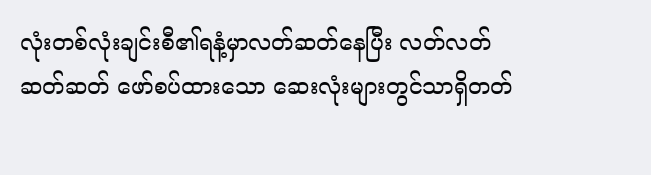လုံးတစ်လုံးချင်းစီ၏ရနံ့မှာလတ်ဆတ်နေပြီး လတ်လတ်ဆတ်ဆတ် ဖော်စပ်ထားသော ဆေးလုံးများတွင်သာရှိတတ်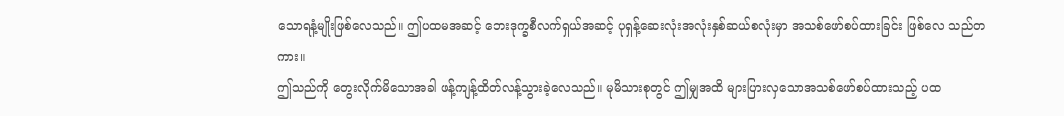သောရနံ့မျိုးဖြစ်လေသည်။ ဤပထမအဆင့် ဘေးဒုက္ခစီလက်ရှယ်အဆင့် ပုရှန့်ဆေးလုံးအလုံးနှစ်ဆယ်စလုံးမှာ အသစ်ဖော်စပ်ထားခြင်း ဖြစ်လေ သည်တကား။
ဤသည်ကို တွေးလိုက်မိသောအခါ ဖန့်ကျန့်ထိတ်လန့်သွားခဲ့လေသည်။ မုမိသားစုတွင် ဤမျှအထိ များပြားလှသောအသစ်ဖော်စပ်ထားသည့် ပထ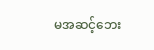မအဆင့်ဘေး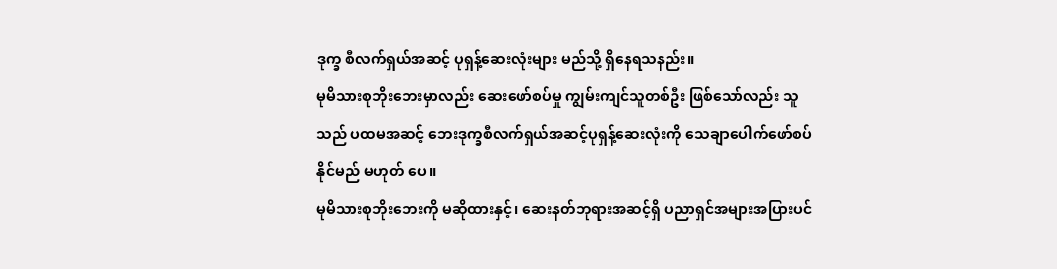ဒုက္ခ စီလက်ရှယ်အဆင့် ပုရှန့်ဆေးလုံးများ မည်သို့ ရှိနေရသနည်း။
မုမိသားစုဘိုးဘေးမှာလည်း ဆေးဖော်စပ်မှု ကျွမ်းကျင်သူတစ်ဦး ဖြစ်သော်လည်း သူသည် ပထမအဆင့် ဘေးဒုက္ခစီလက်ရှယ်အဆင့်ပုရှန့်ဆေးလုံးကို သေချာပေါက်ဖော်စပ်နိုင်မည် မဟုတ် ပေ။
မုမိသားစုဘိုးဘေးကို မဆိုထားနှင့်၊ ဆေးနတ်ဘုရားအဆင့်ရှိ ပညာရှင်အများအပြားပင်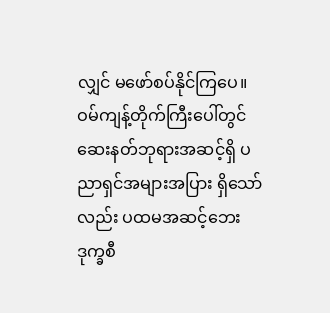လျှင် မဖော်စပ်နိုင်ကြပေ။ ဝမ်ကျန့်တိုက်ကြီးပေါ်တွင်ဆေးနတ်ဘုရားအဆင့်ရှိ ပညာရှင်အများအပြား ရှိသော်လည်း ပထမအဆင့်ဘေးဒုက္ခစီ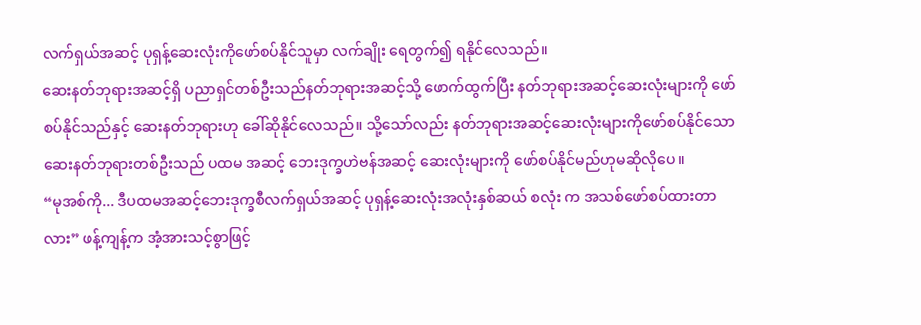လက်ရှယ်အဆင့် ပုရှန့်ဆေးလုံးကိုဖော်စပ်နိုင်သူမှာ လက်ချိုး ရေတွက်၍ ရနိုင်လေသည်။
ဆေးနတ်ဘုရားအဆင့်ရှိ ပညာရှင်တစ်ဦးသည်နတ်ဘုရားအဆင့်သို့ ဖောက်ထွက်ပြီး နတ်ဘုရားအဆင့်ဆေးလုံးများကို ဖော်စပ်နိုင်သည်နှင့် ဆေးနတ်ဘုရားဟု ခေါ်ဆိုနိုင်လေသည်။ သို့သော်လည်း နတ်ဘုရားအဆင့်ဆေးလုံးများကိုဖော်စပ်နိုင်သောဆေးနတ်ဘုရားတစ်ဦးသည် ပထမ အဆင့် ဘေးဒုက္ခဟဲဗန်အဆင့် ဆေးလုံးများကို ဖော်စပ်နိုင်မည်ဟုမဆိုလိုပေ။
“မုအစ်ကို... ဒီပထမအဆင့်ဘေးဒုက္ခစီလက်ရှယ်အဆင့် ပုရှန့်ဆေးလုံးအလုံးနှစ်ဆယ် စလုံး က အသစ်ဖော်စပ်ထားတာလား” ဖန့်ကျန့်က အံ့အားသင့်စွာဖြင့်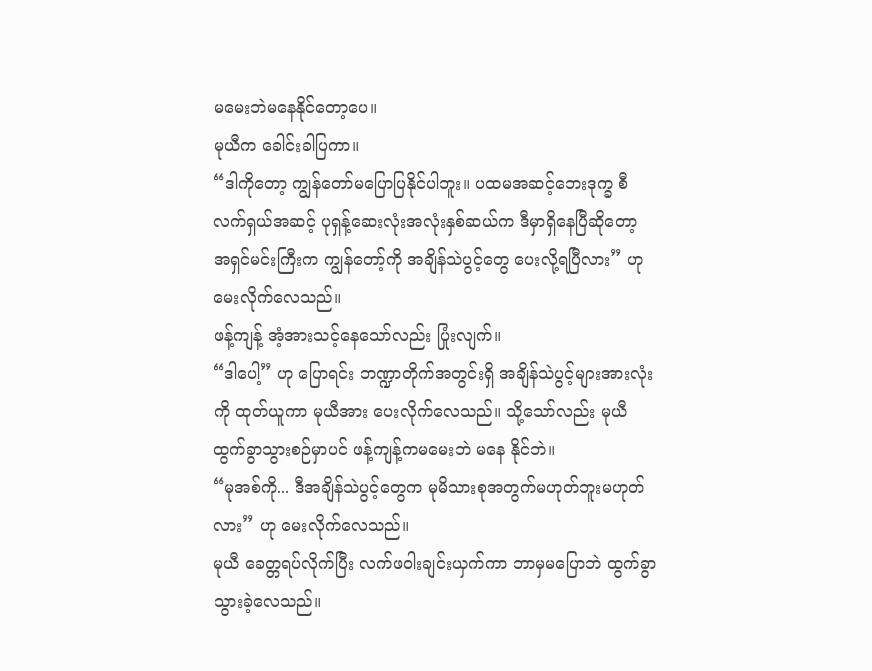မမေးဘဲမနေနိုင်တော့ပေ။
မုယီက ခေါင်းခါပြကာ။
“ဒါကိုတော့ ကျွန်တော်မပြောပြနိုင်ပါဘူး။ ပထမအဆင့်ဘေးဒုက္ခ စီလက်ရှယ်အဆင့် ပုရှန့်ဆေးလုံးအလုံးနှစ်ဆယ်က ဒီမှာရှိနေပြီဆိုတော့ အရှင်မင်းကြီးက ကျွန်တော့်ကို အချိန်သဲပွင့်တွေ ပေးလို့ရပြီလား” ဟု မေးလိုက်လေသည်။
ဖန့်ကျန့် အံ့အားသင့်နေသော်လည်း ပြုံးလျက်။
“ဒါပေါ့” ဟု ပြောရင်း ဘဏ္ဍာတိုက်အတွင်းရှိ အချိန်သဲပွင့်များအားလုံးကို ထုတ်ယူကာ မုယီအား ပေးလိုက်လေသည်။ သို့သော်လည်း မုယီထွက်ခွာသွားစဉ်မှာပင် ဖန့်ကျန့်ကမမေးဘဲ မနေ နိုင်ဘဲ။
“မုအစ်ကို... ဒီအချိန်သဲပွင့်တွေက မုမိသားစုအတွက်မဟုတ်ဘူးမဟုတ်လား” ဟု မေးလိုက်လေသည်။
မုယီ ခေတ္တရပ်လိုက်ပြီး လက်ဖဝါးချင်းယှက်ကာ ဘာမှမပြောဘဲ ထွက်ခွာသွားခဲ့လေသည်။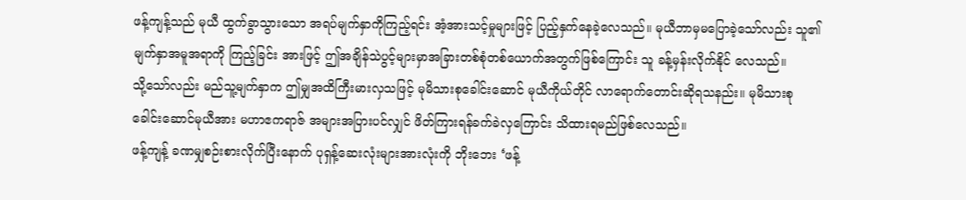ဖန့်ကျန့်သည် မုယီ ထွက်ခွာသွားသော အရပ်မျက်နှာကိုကြည့်ရင်း အံ့အားသင့်မှုများဖြင့် ပြည့်နှက်နေခဲ့လေသည်။ မုယီဘာမှမပြောခဲ့သော်လည်း သူ၏မျက်နှာအမူအရာကို ကြည့်ခြင်း အားဖြင့် ဤအချိန်သဲပွင့်များမှာအခြားတစ်စုံတစ်ယောက်အတွက်ဖြစ်ကြောင်း သူ ခန့်မှန်းလိုက်နိုင် လေသည်။
သို့သော်လည်း မည်သူ့မျက်နှာက ဤမျှအထိကြီးမားလှသဖြင့် မုမိသားစုခေါင်းဆောင် မုယီကိုယ်တိုင် လာရောက်တောင်းဆိုရသနည်း။ မုမိသားစုခေါင်းဆောင်မုယီအား မဟာဧကရာဇ် အများအပြားပင်လျှင် ဖိတ်ကြားရန်ခက်ခဲလှကြောင်း သိထားရမည်ဖြစ်လေသည်။
ဖန့်ကျန့် ခဏမျှစဉ်းစားလိုက်ပြီးနောက် ပုရှန့်ဆေးလုံးများအားလုံးကို ဘိုးဘေး ‘ဖန့်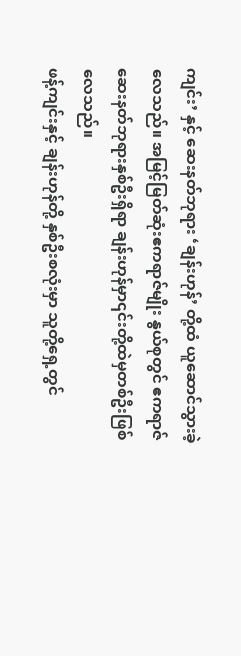ကျင်း’ နှင့် ဆေးနတ်ဘုရား ‘ချန်းဟုန်’ တို့ထံ ယူဆောင်သွားခဲ့လေသည်။ အမြင့်မြတ်ဆုံးဧကရာဇ်မျိုး နွယ်စုတွင် ဧကရာဇ်ဆေးနတ်ဘုရားနှစ်ဦးရှိရာ ချန်းဟုန်မှာ၎င်းတို့ထဲမှတစ်ဦးဖြစ်လေသည်။
ဖန့်ကျင်းနှင့် ချန်းဟုန်တို့ နှစ်ဦးစလုံးမှာ သူတို့ရှေ့တွင်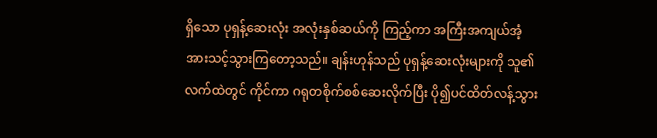ရှိသော ပုရှန့်ဆေးလုံး အလုံးနှစ်ဆယ်ကို ကြည့်ကာ အကြီးအကျယ်အံ့အားသင့်သွားကြတော့သည်။ ချန်းဟုန်သည် ပုရှန့်ဆေးလုံးများကို သူ၏လက်ထဲတွင် ကိုင်ကာ ဂရုတစိုက်စစ်ဆေးလိုက်ပြီး ပို၍ပင်ထိတ်လန့်သွား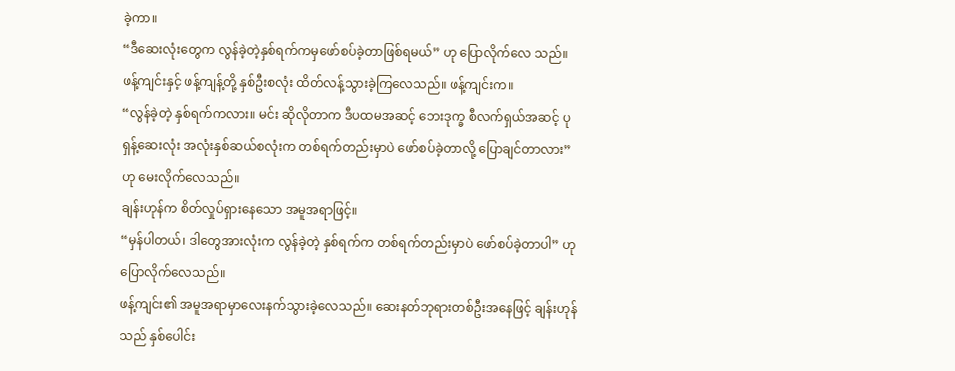ခဲ့ကာ။
“ဒီဆေးလုံးတွေက လွန်ခဲ့တဲ့နှစ်ရက်ကမှဖော်စပ်ခဲ့တာဖြစ်ရမယ်” ဟု ပြောလိုက်လေ သည်။
ဖန့်ကျင်းနှင့် ဖန့်ကျန့်တို့ နှစ်ဦးစလုံး ထိတ်လန့်သွားခဲ့ကြလေသည်။ ဖန့်ကျင်းက။
“လွန်ခဲ့တဲ့ နှစ်ရက်ကလား။ မင်း ဆိုလိုတာက ဒီပထမအဆင့် ဘေးဒုက္ခ စီလက်ရှယ်အဆင့် ပုရှန့်ဆေးလုံး အလုံးနှစ်ဆယ်စလုံးက တစ်ရက်တည်းမှာပဲ ဖော်စပ်ခဲ့တာလို့ ပြောချင်တာလား” ဟု မေးလိုက်လေသည်။
ချန်းဟုန်က စိတ်လှုပ်ရှားနေသော အမူအရာဖြင့်။
“မှန်ပါတယ်၊ ဒါတွေအားလုံးက လွန်ခဲ့တဲ့ နှစ်ရက်က တစ်ရက်တည်းမှာပဲ ဖော်စပ်ခဲ့တာပါ” ဟု ပြောလိုက်လေသည်။
ဖန့်ကျင်း၏ အမူအရာမှာလေးနက်သွားခဲ့လေသည်။ ဆေးနတ်ဘုရားတစ်ဦးအနေဖြင့် ချန်းဟုန်သည် နှစ်ပေါင်း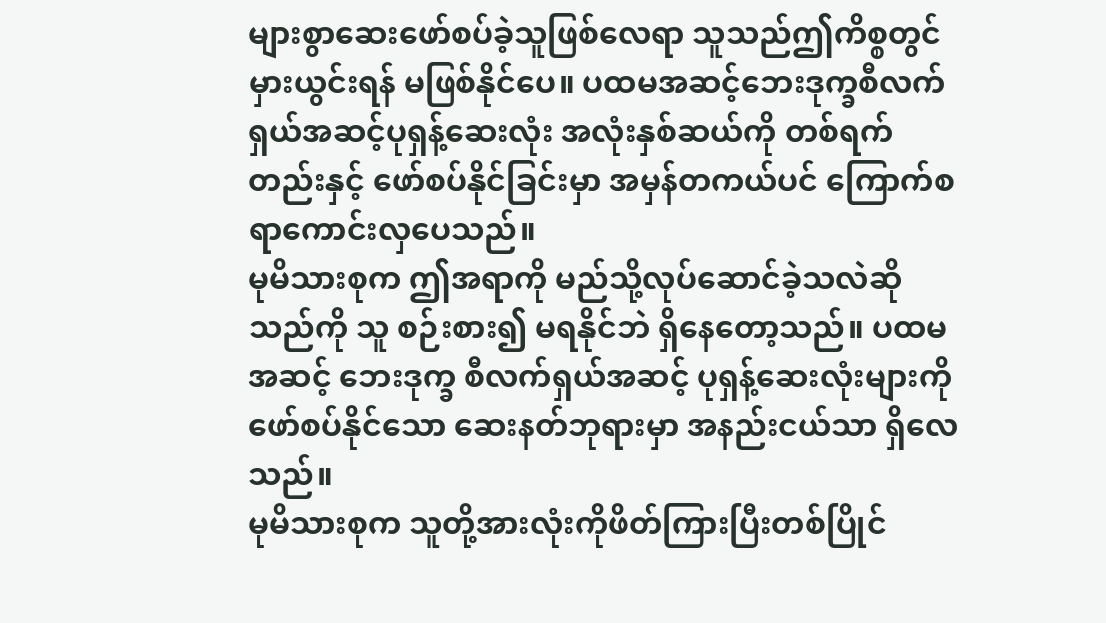များစွာဆေးဖော်စပ်ခဲ့သူဖြစ်လေရာ သူသည်ဤကိစ္စတွင် မှားယွင်းရန် မဖြစ်နိုင်ပေ။ ပထမအဆင့်ဘေးဒုက္ခစီလက်ရှယ်အဆင့်ပုရှန့်ဆေးလုံး အလုံးနှစ်ဆယ်ကို တစ်ရက်တည်းနှင့် ဖော်စပ်နိုင်ခြင်းမှာ အမှန်တကယ်ပင် ကြောက်စရာကောင်းလှပေသည်။
မုမိသားစုက ဤအရာကို မည်သို့လုပ်ဆောင်ခဲ့သလဲဆိုသည်ကို သူ စဉ်းစား၍ မရနိုင်ဘဲ ရှိနေတော့သည်။ ပထမအဆင့် ဘေးဒုက္ခ စီလက်ရှယ်အဆင့် ပုရှန့်ဆေးလုံးများကို ဖော်စပ်နိုင်သော ဆေးနတ်ဘုရားမှာ အနည်းငယ်သာ ရှိလေသည်။
မုမိသားစုက သူတို့အားလုံးကိုဖိတ်ကြားပြီးတစ်ပြိုင်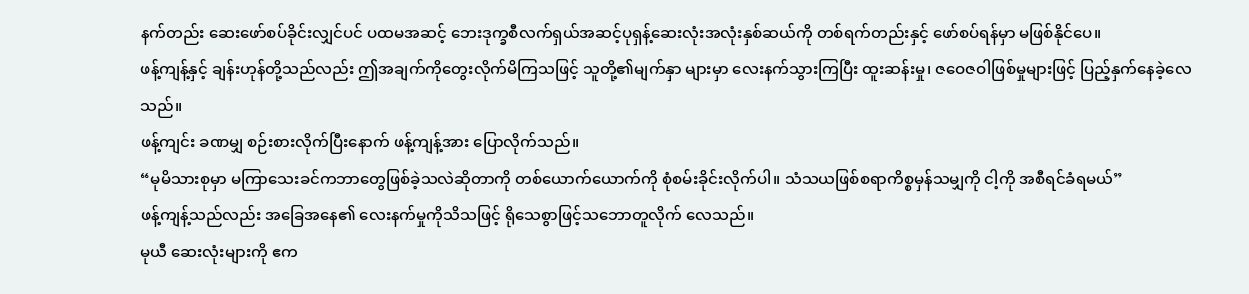နက်တည်း ဆေးဖော်စပ်ခိုင်းလျှင်ပင် ပထမအဆင့် ဘေးဒုက္ခစီလက်ရှယ်အဆင့်ပုရှန့်ဆေးလုံးအလုံးနှစ်ဆယ်ကို တစ်ရက်တည်းနှင့် ဖော်စပ်ရန်မှာ မဖြစ်နိုင်ပေ။
ဖန့်ကျန့်နှင့် ချန်းဟုန်တို့သည်လည်း ဤအချက်ကိုတွေးလိုက်မိကြသဖြင့် သူတို့၏မျက်နှာ များမှာ လေးနက်သွားကြပြီး ထူးဆန်းမှု၊ ဇဝေဇဝါဖြစ်မှုများဖြင့် ပြည့်နှက်နေခဲ့လေသည်။
ဖန့်ကျင်း ခဏမျှ စဉ်းစားလိုက်ပြီးနောက် ဖန့်ကျန့်အား ပြောလိုက်သည်။
“မုမိသားစုမှာ မကြာသေးခင်ကဘာတွေဖြစ်ခဲ့သလဲဆိုတာကို တစ်ယောက်ယောက်ကို စုံစမ်းခိုင်းလိုက်ပါ။ သံသယဖြစ်စရာကိစ္စမှန်သမျှကို ငါ့ကို အစီရင်ခံရမယ်”
ဖန့်ကျန့်သည်လည်း အခြေအနေ၏ လေးနက်မှုကိုသိသဖြင့် ရိုသေစွာဖြင့်သဘောတူလိုက် လေသည်။
မုယီ ဆေးလုံးများကို ဧက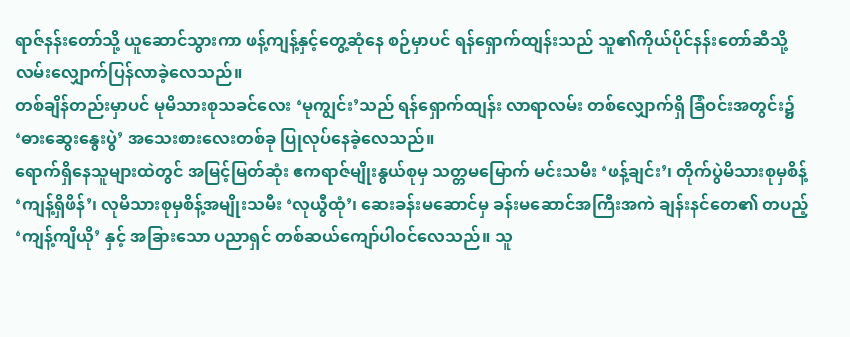ရာဇ်နန်းတော်သို့ ယူဆောင်သွားကာ ဖန့်ကျန့်နှင့်တွေ့ဆုံနေ စဉ်မှာပင် ရန်ရှောက်ထျန်းသည် သူ၏ကိုယ်ပိုင်နန်းတော်ဆီသို့ လမ်းလျှောက်ပြန်လာခဲ့လေသည်။
တစ်ချိန်တည်းမှာပင် မုမိသားစုသခင်လေး ‘မုကျွင်း’သည် ရန်ရှောက်ထျန်း လာရာလမ်း တစ်လျှောက်ရှိ ခြံဝင်းအတွင်း၌ ‘ဓားဆွေးနွေးပွဲ’ အသေးစားလေးတစ်ခု ပြုလုပ်နေခဲ့လေသည်။
ရောက်ရှိနေသူများထဲတွင် အမြင့်မြတ်ဆုံး ဧကရာဇ်မျိုးနွယ်စုမှ သတ္တမမြောက် မင်းသမီး ‘ဖန့်ချင်း’၊ တိုက်ပွဲမိသားစုမှစိန့် ‘ကျန့်ရှိဖိန်’၊ လုမိသားစုမှစိန့်အမျိုးသမီး ‘လုယွီထုံ’၊ ဆေးခန်းမဆောင်မှ ခန်းမဆောင်အကြီးအကဲ ချန်းနင်တေ၏ တပည့် ‘ကျန့်ကျိယို’ နှင့် အခြားသော ပညာရှင် တစ်ဆယ်ကျော်ပါဝင်လေသည်။ သူ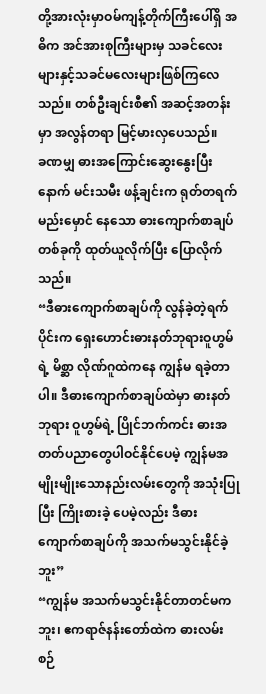တို့အားလုံးမှာဝမ်ကျန့်တိုက်ကြီးပေါ်ရှိ အဓိက အင်အားစုကြီးများမှ သခင်လေးများနှင့်သခင်မလေးများဖြစ်ကြလေသည်။ တစ်ဦးချင်းစီ၏ အဆင့်အတန်းမှာ အလွန်တရာ မြင့်မားလှပေသည်။
ခဏမျှ ဓားအကြောင်းဆွေးနွေးပြီးနောက် မင်းသမီး ဖန့်ချင်းက ရုတ်တရက်မည်းမှောင် နေသော ဓားကျောက်စာချပ်တစ်ခုကို ထုတ်ယူလိုက်ပြီး ပြောလိုက်သည်။
“ဒီဓားကျောက်စာချပ်ကို လွန်ခဲ့တဲ့ရက်ပိုင်းက ရှေးဟောင်းဓားနတ်ဘုရားဝူဟွမ်ရဲ့ မိစ္ဆာ လိုဏ်ဂူထဲကနေ ကျွန်မ ရခဲ့တာပါ။ ဒီဓားကျောက်စာချပ်ထဲမှာ ဓားနတ်ဘုရား ဝူဟွမ်ရဲ့ ပြိုင်ဘက်ကင်း ဓားအတတ်ပညာတွေပါဝင်နိုင်ပေမဲ့ ကျွန်မအမျိုးမျိုးသောနည်းလမ်းတွေကို အသုံးပြုပြီး ကြိုးစားခဲ့ ပေမဲ့လည်း ဒီဓားကျောက်စာချပ်ကို အသက်မသွင်းနိုင်ခဲ့ဘူး”
“ကျွန်မ အသက်မသွင်းနိုင်တာတင်မကဘူး၊ ဧကရာဇ်နန်းတော်ထဲက ဓားလမ်းစဉ်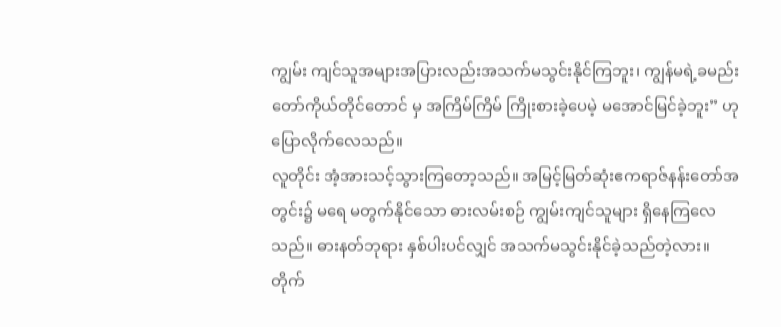ကျွမ်း ကျင်သူအများအပြားလည်းအသက်မသွင်းနိုင်ကြဘူး၊ ကျွန်မရဲ့ခမည်းတော်ကိုယ်တိုင်တောင် မှ အကြိမ်ကြိမ် ကြိုးစားခဲ့ပေမဲ့ မအောင်မြင်ခဲ့ဘူး” ဟု ပြောလိုက်လေသည်။
လူတိုင်း အံ့အားသင့်သွားကြတော့သည်။ အမြင့်မြတ်ဆုံးဧကရာဇ်နန်းတော်အတွင်း၌ မရေ မတွက်နိုင်သော ဓားလမ်းစဉ် ကျွမ်းကျင်သူများ ရှိနေကြလေသည်။ ဓားနတ်ဘုရား နှစ်ပါးပင်လျှင် အသက်မသွင်းနိုင်ခဲ့သည်တဲ့လား။
တိုက်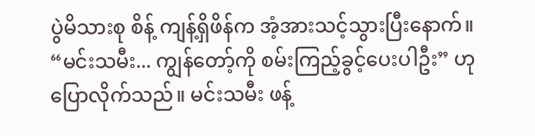ပွဲမိသားစု စိန့် ကျန့်ရှိဖိန်က အံ့အားသင့်သွားပြီးနောက်။
“မင်းသမီး... ကျွန်တော့်ကို စမ်းကြည့်ခွင့်ပေးပါဦး” ဟု ပြောလိုက်သည်။ မင်းသမီး ဖန့်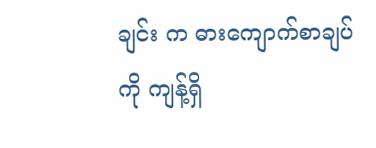ချင်း က ဓားကျောက်စာချပ်ကို ကျန့်ရှိ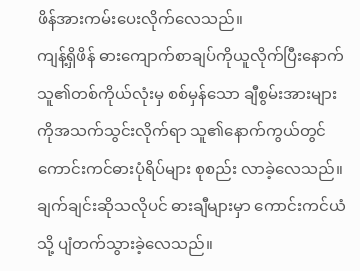ဖိန်အားကမ်းပေးလိုက်လေသည်။
ကျန့်ရှိဖိန် ဓားကျောက်စာချပ်ကိုယူလိုက်ပြီးနောက် သူ၏တစ်ကိုယ်လုံးမှ စစ်မှန်သော ချီစွမ်းအားများကိုအသက်သွင်းလိုက်ရာ သူ၏နောက်ကွယ်တွင်ကောင်းကင်ဓားပုံရိပ်များ စုစည်း လာခဲ့လေသည်။ ချက်ချင်းဆိုသလိုပင် ဓားချီများမှာ ကောင်းကင်ယံသို့ ပျံတက်သွားခဲ့လေသည်။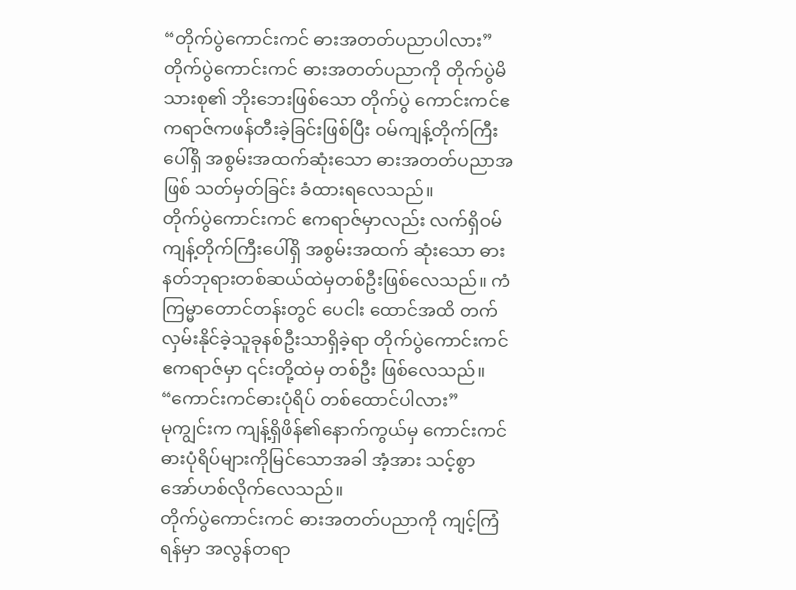“တိုက်ပွဲကောင်းကင် ဓားအတတ်ပညာပါလား”
တိုက်ပွဲကောင်းကင် ဓားအတတ်ပညာကို တိုက်ပွဲမိသားစု၏ ဘိုးဘေးဖြစ်သော တိုက်ပွဲ ကောင်းကင်ဧကရာဇ်ကဖန်တီးခဲ့ခြင်းဖြစ်ပြီး ဝမ်ကျန့်တိုက်ကြီးပေါ်ရှိ အစွမ်းအထက်ဆုံးသော ဓားအတတ်ပညာအဖြစ် သတ်မှတ်ခြင်း ခံထားရလေသည်။
တိုက်ပွဲကောင်းကင် ဧကရာဇ်မှာလည်း လက်ရှိဝမ်ကျန့်တိုက်ကြီးပေါ်ရှိ အစွမ်းအထက် ဆုံးသော ဓားနတ်ဘုရားတစ်ဆယ်ထဲမှတစ်ဦးဖြစ်လေသည်။ ကံကြမ္မာတောင်တန်းတွင် ပေငါး ထောင်အထိ တက်လှမ်းနိုင်ခဲ့သူခုနစ်ဦးသာရှိခဲ့ရာ တိုက်ပွဲကောင်းကင်ဧကရာဇ်မှာ ၎င်းတို့ထဲမှ တစ်ဦး ဖြစ်လေသည်။
“ကောင်းကင်ဓားပုံရိပ် တစ်ထောင်ပါလား”
မုကျွင်းက ကျန့်ရှိဖိန်၏နောက်ကွယ်မှ ကောင်းကင်ဓားပုံရိပ်များကိုမြင်သောအခါ အံ့အား သင့်စွာ အော်ဟစ်လိုက်လေသည်။
တိုက်ပွဲကောင်းကင် ဓားအတတ်ပညာကို ကျင့်ကြံရန်မှာ အလွန်တရာ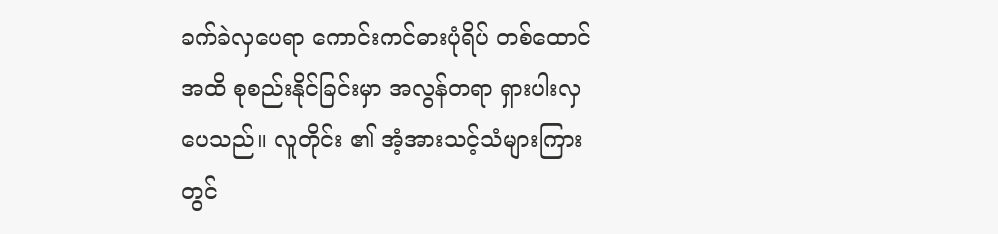ခက်ခဲလှပေရာ ကောင်းကင်ဓားပုံရိပ် တစ်ထောင်အထိ စုစည်းနိုင်ခြင်းမှာ အလွန်တရာ ရှားပါးလှပေသည်။ လူတိုင်း ၏ အံ့အားသင့်သံများကြားတွင်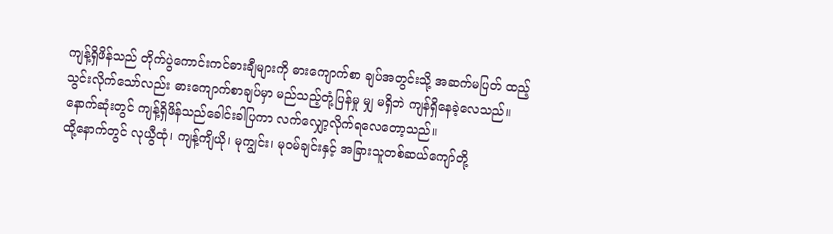ကျန့်ရှိဖိန်သည် တိုက်ပွဲကောင်းကင်ဓားချီများကို ဓားကျောက်စာ ချပ်အတွင်းသို့ အဆက်မပြတ် ထည့်သွင်းလိုက်သော်လည်း ဓားကျောက်စာချပ်မှာ မည်သည့်တုံ့ပြန်မှု မျှ မရှိဘဲ ကျန်ရှိနေခဲ့လေသည်။
နောက်ဆုံးတွင် ကျန့်ရှိဖိန်သည်ခေါင်းခါပြကာ လက်လျှော့လိုက်ရလေတော့သည်။
ထို့နောက်တွင် လုယွီထုံ၊ ကျန့်ကျိယို၊ မုကျွင်း၊ မုဝမ်ချင်းနှင့် အခြားသူတစ်ဆယ်ကျော်တို့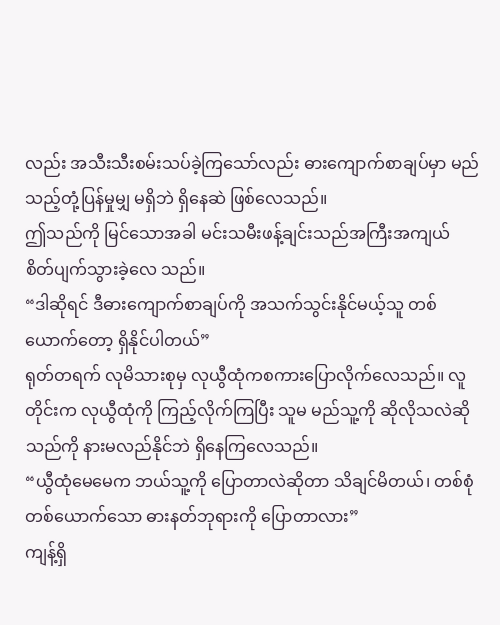လည်း အသီးသီးစမ်းသပ်ခဲ့ကြသော်လည်း ဓားကျောက်စာချပ်မှာ မည်သည့်တုံ့ပြန်မှုမျှ မရှိဘဲ ရှိနေဆဲ ဖြစ်လေသည်။
ဤသည်ကို မြင်သောအခါ မင်းသမီးဖန့်ချင်းသည်အကြီးအကျယ် စိတ်ပျက်သွားခဲ့လေ သည်။
“ဒါဆိုရင် ဒီဓားကျောက်စာချပ်ကို အသက်သွင်းနိုင်မယ့်သူ တစ်ယောက်တော့ ရှိနိုင်ပါတယ်”
ရုတ်တရက် လုမိသားစုမှ လုယွီထုံကစကားပြောလိုက်လေသည်။ လူတိုင်းက လုယွီထုံကို ကြည့်လိုက်ကြပြီး သူမ မည်သူ့ကို ဆိုလိုသလဲဆိုသည်ကို နားမလည်နိုင်ဘဲ ရှိနေကြလေသည်။
“ယွီထုံမေမေက ဘယ်သူ့ကို ပြောတာလဲဆိုတာ သိချင်မိတယ်၊ တစ်စုံတစ်ယောက်သော ဓားနတ်ဘုရားကို ပြောတာလား”
ကျန့်ရှိ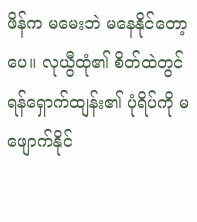ဖိန်က မမေးဘဲ မနေနိုင်တော့ပေ။ လုယွီထုံ၏ စိတ်ထဲတွင် ရန်ရှောက်ထျန်း၏ ပုံရိပ်ကို မဖျောက်နိုင်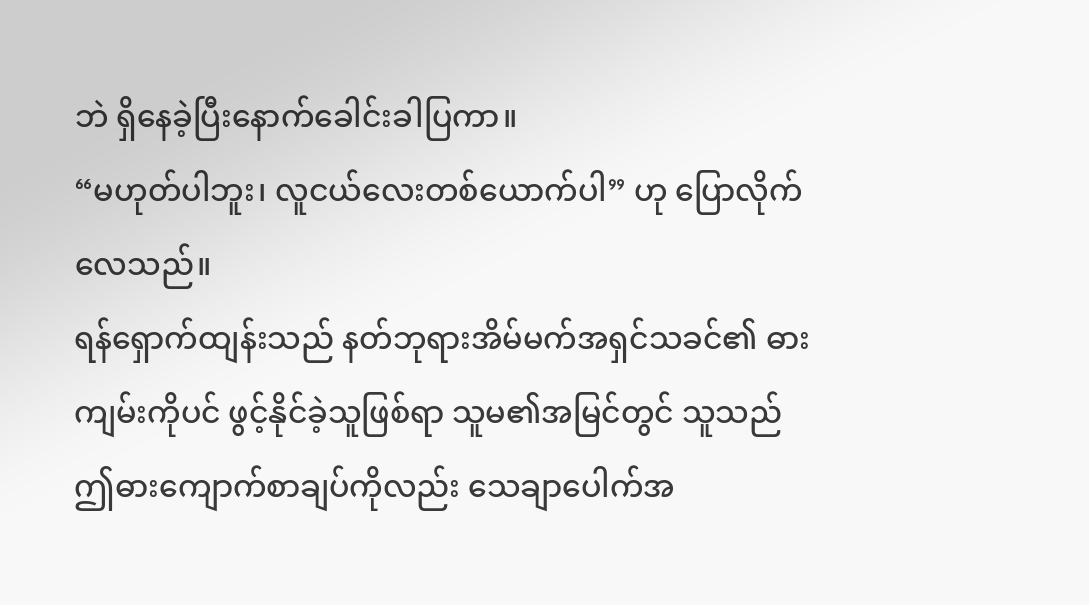ဘဲ ရှိနေခဲ့ပြီးနောက်ခေါင်းခါပြကာ။
“မဟုတ်ပါဘူး၊ လူငယ်လေးတစ်ယောက်ပါ” ဟု ပြောလိုက်လေသည်။
ရန်ရှောက်ထျန်းသည် နတ်ဘုရားအိမ်မက်အရှင်သခင်၏ ဓားကျမ်းကိုပင် ဖွင့်နိုင်ခဲ့သူဖြစ်ရာ သူမ၏အမြင်တွင် သူသည် ဤဓားကျောက်စာချပ်ကိုလည်း သေချာပေါက်အ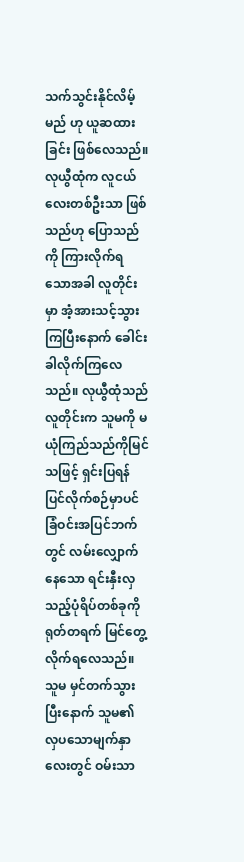သက်သွင်းနိုင်လိမ့်မည် ဟု ယူဆထားခြင်း ဖြစ်လေသည်။
လုယွီထုံက လူငယ်လေးတစ်ဦးသာ ဖြစ်သည်ဟု ပြောသည်ကို ကြားလိုက်ရသောအခါ လူတိုင်းမှာ အံ့အားသင့်သွားကြပြီးနောက် ခေါင်းခါလိုက်ကြလေသည်။ လုယွီထုံသည် လူတိုင်းက သူမကို မယုံကြည်သည်ကိုမြင်သဖြင့် ရှင်းပြရန်ပြင်လိုက်စဉ်မှာပင် ခြံဝင်းအပြင်ဘက်တွင် လမ်းလျှောက်နေသော ရင်းနှီးလှသည့်ပုံရိပ်တစ်ခုကို ရုတ်တရက် မြင်တွေ့လိုက်ရလေသည်။ သူမ မှင်တက်သွားပြီးနောက် သူမ၏ လှပသောမျက်နှာလေးတွင် ဝမ်းသာ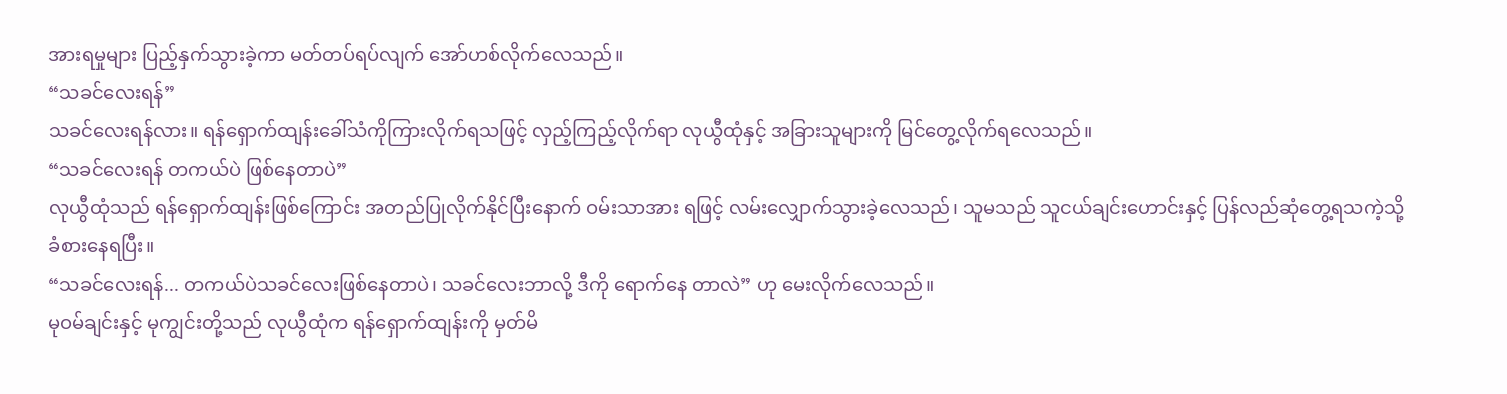အားရမှုများ ပြည့်နှက်သွားခဲ့ကာ မတ်တပ်ရပ်လျက် အော်ဟစ်လိုက်လေသည်။
“သခင်လေးရန်”
သခင်လေးရန်လား။ ရန်ရှောက်ထျန်းခေါ်သံကိုကြားလိုက်ရသဖြင့် လှည့်ကြည့်လိုက်ရာ လုယွီထုံနှင့် အခြားသူများကို မြင်တွေ့လိုက်ရလေသည်။
“သခင်လေးရန် တကယ်ပဲ ဖြစ်နေတာပဲ”
လုယွီထုံသည် ရန်ရှောက်ထျန်းဖြစ်ကြောင်း အတည်ပြုလိုက်နိုင်ပြီးနောက် ဝမ်းသာအား ရဖြင့် လမ်းလျှောက်သွားခဲ့လေသည်၊ သူမသည် သူငယ်ချင်းဟောင်းနှင့် ပြန်လည်ဆုံတွေ့ရသကဲ့သို့ ခံစားနေရပြီး။
“သခင်လေးရန်... တကယ်ပဲသခင်လေးဖြစ်နေတာပဲ၊ သခင်လေးဘာလို့ ဒီကို ရောက်နေ တာလဲ” ဟု မေးလိုက်လေသည်။
မုဝမ်ချင်းနှင့် မုကျွင်းတို့သည် လုယွီထုံက ရန်ရှောက်ထျန်းကို မှတ်မိ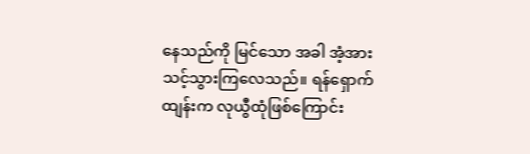နေသည်ကို မြင်သော အခါ အံ့အားသင့်သွားကြလေသည်။ ရန်ရှောက်ထျန်းက လုယွီထုံဖြစ်ကြောင်း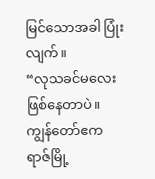မြင်သောအခါ ပြုံး လျက်။
“လုသခင်မလေး ဖြစ်နေတာပဲ။ ကျွန်တော်ဧကရာဇ်မြို့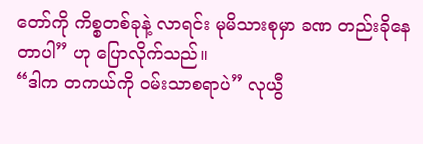တော်ကို ကိစ္စတစ်ခုနဲ့ လာရင်း မုမိသားစုမှာ ခဏ တည်းခိုနေတာပါ” ဟု ပြောလိုက်သည်။
“ဒါက တကယ်ကို ဝမ်းသာစရာပဲ” လုယွီ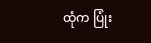ထုံက ပြုံး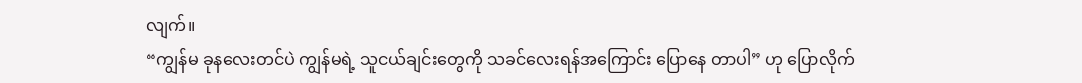လျက်။
“ကျွန်မ ခုနလေးတင်ပဲ ကျွန်မရဲ့ သူငယ်ချင်းတွေကို သခင်လေးရန်အကြောင်း ပြောနေ တာပါ” ဟု ပြောလိုက်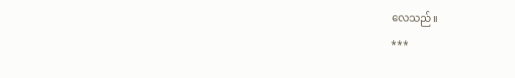လေသည်။
***